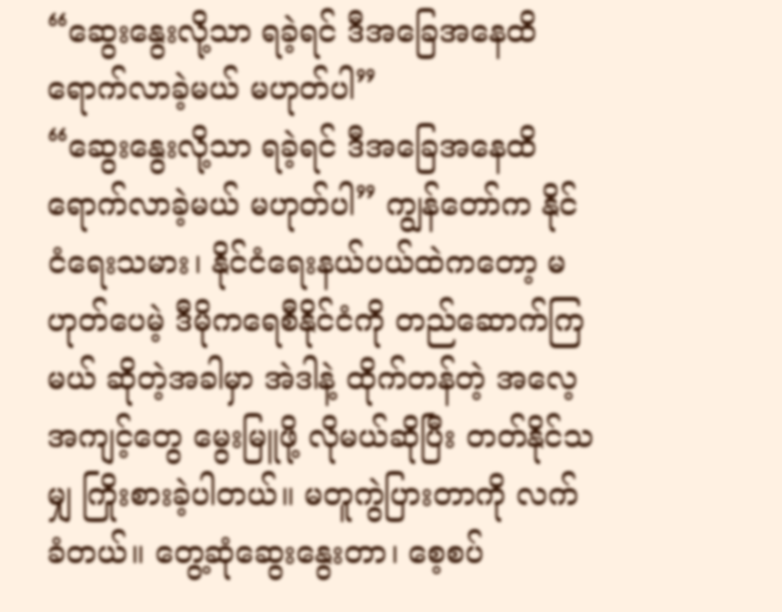“ဆွေးနွေးလို့သာ ရခဲ့ရင် ဒီအခြေအနေထိ ရောက်လာခဲ့မယ် မဟုတ်ပါ”
“ဆွေးနွေးလို့သာ ရခဲ့ရင် ဒီအခြေအနေထိ ရောက်လာခဲ့မယ် မဟုတ်ပါ” ကျွန်တော်က နိုင်ငံရေးသမား၊ နိုင်ငံရေးနယ်ပယ်ထဲကတော့ မဟုတ်ပေမဲ့ ဒီမိုကရေစီနိုင်ငံကို တည်ဆောက်ကြမယ် ဆိုတဲ့အခါမှာ အဲဒါနဲ့ ထိုက်တန်တဲ့ အလေ့အကျင့်တွေ မွေးမြူဖို့ လိုမယ်ဆိုပြီး တတ်နိုင်သမျှ ကြိုးစားခဲ့ပါတယ်။ မတူကွဲပြားတာကို လက်ခံတယ်။ တွေ့ဆုံဆွေးနွေးတာ၊ စေ့စပ်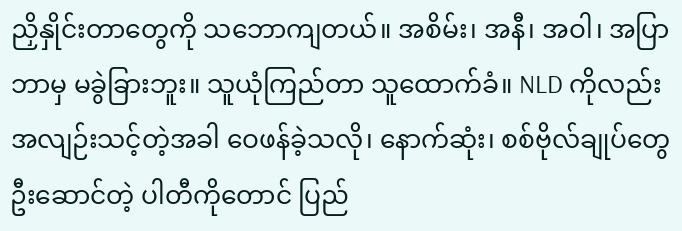ညှိနှိုင်းတာတွေကို သဘောကျတယ်။ အစိမ်း၊ အနီ၊ အဝါ၊ အပြာ ဘာမှ မခွဲခြားဘူး။ သူယုံကြည်တာ သူထောက်ခံ။ NLD ကိုလည်း အလျဉ်းသင့်တဲ့အခါ ဝေဖန်ခဲ့သလို၊ နောက်ဆုံး၊ စစ်ဗိုလ်ချုပ်တွေ ဦးဆောင်တဲ့ ပါတီကိုတောင် ပြည်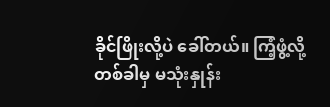ခိုင်ဖြိုးလို့ပဲ ခေါ်တယ်။ ကြံ့ဖွံ့လို့ တစ်ခါမှ မသုံးနှုန်း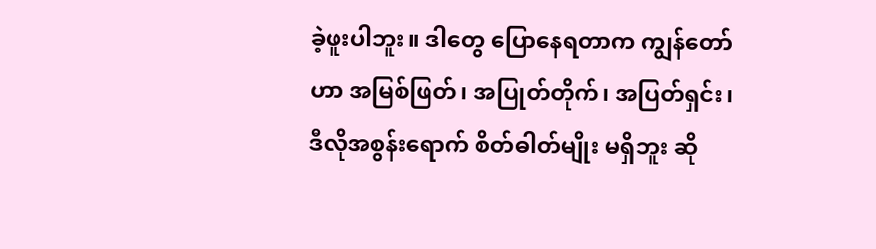ခဲ့ဖူးပါဘူး။ ဒါတွေ ပြောနေရတာက ကျွန်တော်ဟာ အမြစ်ဖြတ်၊ အပြုတ်တိုက်၊ အပြတ်ရှင်း၊ ဒီလိုအစွန်းရောက် စိတ်ဓါတ်မျိုး မရှိဘူး ဆို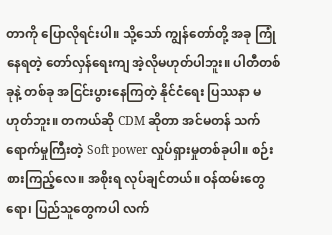တာကို ပြောလိုရင်းပါ။ သို့သော် ကျွန်တော်တို့ အခု ကြုံနေရတဲ့ တော်လှန်ရေးကျ အဲ့လိုမဟုတ်ပါဘူး။ ပါတီတစ်ခုနဲ့ တစ်ခု အငြင်းပွားနေကြတဲ့ နိုင်ငံရေး ပြဿနာ မဟုတ်ဘူး။ တကယ်ဆို CDM ဆိုတာ အင်မတန် သက်ရောက်မှုကြီးတဲ့ Soft power လှုပ်ရှားမှုတစ်ခုပါ။ စဉ်းစားကြည့်လေ။ အစိုးရ လုပ်ချင်တယ်။ ဝန်ထမ်းတွေရော၊ ပြည်သူတွေကပါ လက်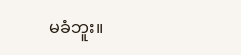မခံဘူး။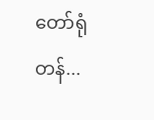တော်ရုံတန်...